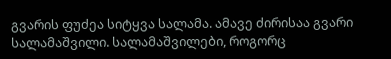გვარის ფუძეა სიტყვა სალამა. ამავე ძირისაა გვარი სალამაშვილი. სალამაშვილები, როგორც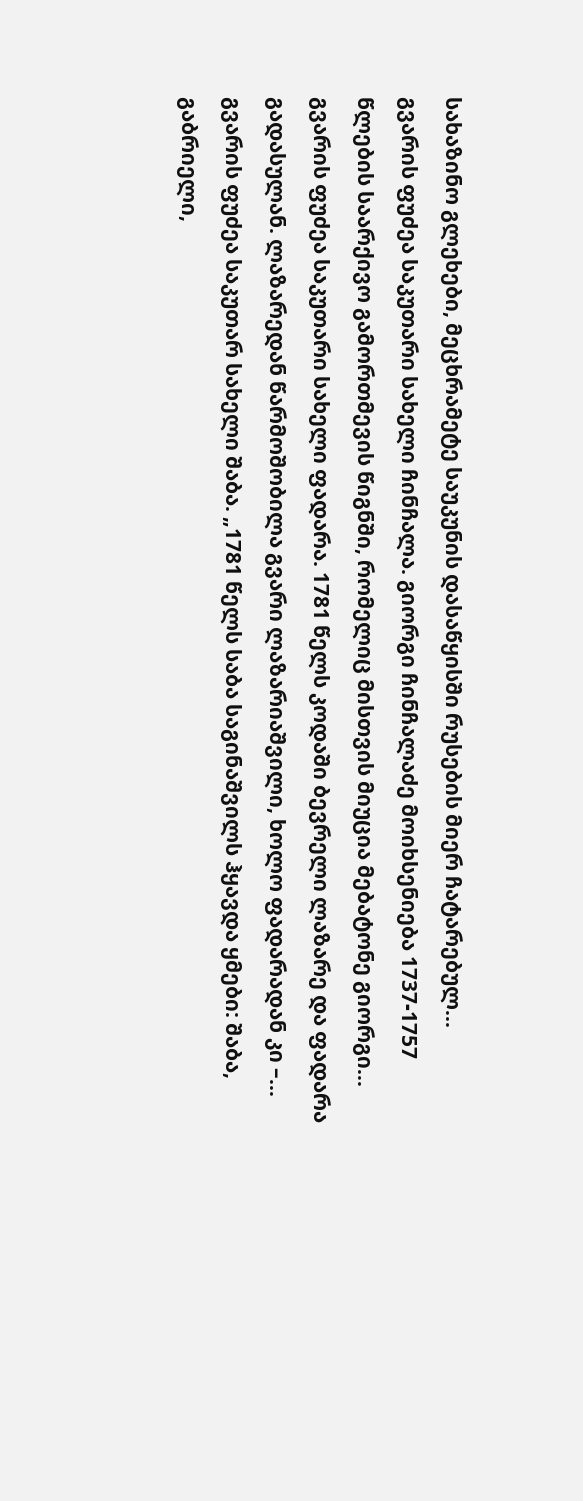სახაზინო გლეხები, მეცხრამეტე საუკუნის დასაწყისში რუსების მიერ ჩატარებულ...
გვარის ფუძეა საკუთარი სახელი ჩინჩალა. გიორგი ჩინჩალაძე მოიხსენიება 1737-1757 წლების საარქივო გამორთმევის წიგნში, რომელიც მისთვის მიუცია მებატონე გიორგი...
გვარის ფუძეა საკუთარი სახელი ფადარა. 1781 წელს კოდაში ბევრელი ლაზარე და ფადარა გადასულან. ლაზარედან წარმოშობილა გვარი ლაზარიაშვილი, ხოლო ფადარადან კი –...
გვარის ფუძეა საკუთარ სახელი შაბა. „1781 წელს საბა საგინაშვილს ჰყავდა ყმები: შაბა, გაბრიელი,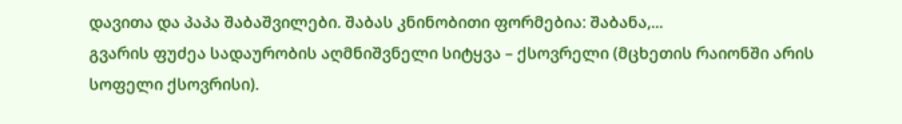დავითა და პაპა შაბაშვილები. შაბას კნინობითი ფორმებია: შაბანა,...
გვარის ფუძეა სადაურობის აღმნიშვნელი სიტყვა – ქსოვრელი (მცხეთის რაიონში არის სოფელი ქსოვრისი).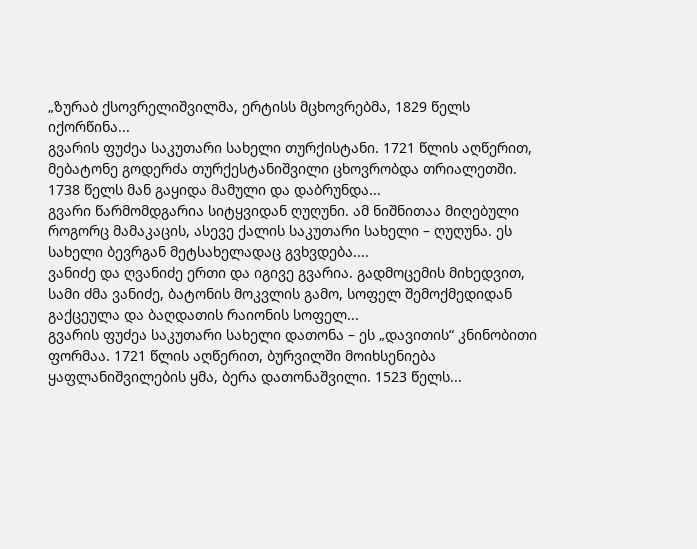„ზურაბ ქსოვრელიშვილმა, ერტისს მცხოვრებმა, 1829 წელს იქორწინა...
გვარის ფუძეა საკუთარი სახელი თურქისტანი. 1721 წლის აღწერით, მებატონე გოდერძა თურქესტანიშვილი ცხოვრობდა თრიალეთში. 1738 წელს მან გაყიდა მამული და დაბრუნდა...
გვარი წარმომდგარია სიტყვიდან ღუღუნი. ამ ნიშნითაა მიღებული როგორც მამაკაცის, ასევე ქალის საკუთარი სახელი – ღუღუნა. ეს სახელი ბევრგან მეტსახელადაც გვხვდება....
ვანიძე და ღვანიძე ერთი და იგივე გვარია. გადმოცემის მიხედვით, სამი ძმა ვანიძე, ბატონის მოკვლის გამო, სოფელ შემოქმედიდან გაქცეულა და ბაღდათის რაიონის სოფელ...
გვარის ფუძეა საკუთარი სახელი დათონა – ეს „დავითის“ კნინობითი ფორმაა. 1721 წლის აღწერით, ბურვილში მოიხსენიება ყაფლანიშვილების ყმა, ბერა დათონაშვილი. 1523 წელს...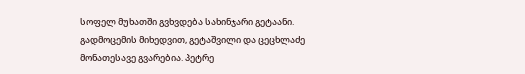სოფელ მუხათში გვხვდება სახინჯარი გეტაანი. გადმოცემის მიხედვით, გეტაშვილი და ცეცხლაძე მონათესავე გვარებია. პეტრე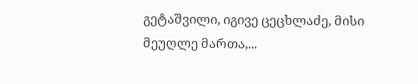გეტაშვილი, იგივე ცეცხლაძე, მისი მეუღლე მართა,...